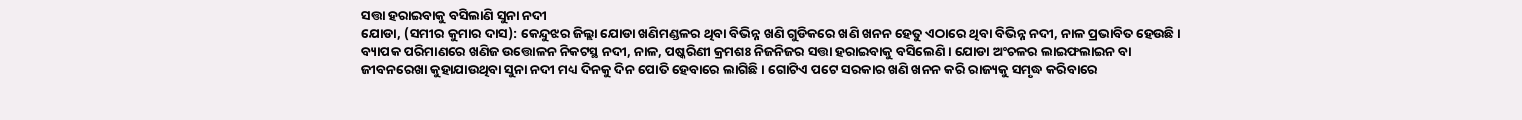ସତ୍ତା ହରାଇବାକୁ ବସିଲାଣି ସୁନା ନଦୀ
ଯୋଡା, (ସମୀର କୁମାର ଦାସ): କେନ୍ଦୁଝର ଜିଲ୍ଲା ଯୋଡା ଖଣିମଣ୍ଡଳର ଥିବା ବିଭିନ୍ନ ଖଣି ଗୁଡିକରେ ଖଣି ଖନନ ହେତୁ ଏଠାରେ ଥିବା ବିଭିନ୍ନ ନଦୀ, ନାଳ ପ୍ରଭାବିତ ହେଉଛି । ବ୍ୟାପକ ପରିମାଣରେ ଖଣିଜ ଉତ୍ତୋଳନ ନିକଟସ୍ଥ ନଦୀ, ନାଳ, ପଷ୍କରିଣୀ କ୍ରମଶଃ ନିଜନିଜର ସତ୍ତା ହରାଇବାକୁ ବସିଲେଣି । ଯୋଡା ଅଂଚଳର ଲାଇଫଲାଇନ ବା ଜୀବନରେଖା କୁହାଯାଉଥିବା ସୁନା ନଦୀ ମଧ୍ୟ ଦିନକୁ ଦିନ ପୋତି ହେବାରେ ଲାଗିଛି । ଗୋଟିଏ ପଟେ ସରକାର ଖଣି ଖନନ କରି ରାଜ୍ୟକୁ ସମୃଦ୍ଧ କରିବାରେ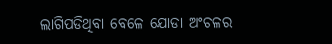ଲାଗିପଡିଥିବା ବେଳେ ଯୋଡା ଅଂଚଳର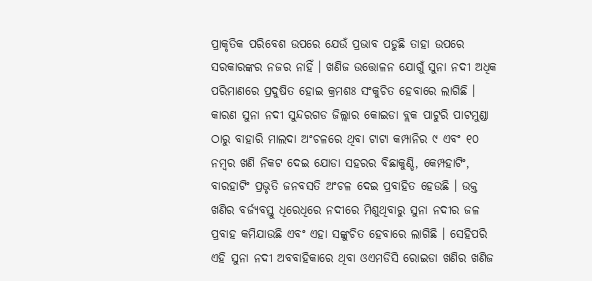ପ୍ରାକୃତିକ ପରିବେଶ ଉପରେ ଯେଉଁ ପ୍ରଭାବ ପଡୁଛି ତାହା ଉପରେ ସରକାରଙ୍କର ନଜର ନାହିଁ । ଖଣିଜ ଉତ୍ତୋଳନ ଯୋଗୁଁ ସୁନା ନଦୀ ଅଧିକ ପରିମାଣରେ ପ୍ରଦୁଷିତ ହୋଇ କ୍ରମଶଃ ସଂକୁଚିତ ହେବାରେ ଲାଗିଛି । କାରଣ ସୁନା ନଦୀ ସୁନ୍ଦରଗଡ ଜିଲ୍ଲାର କୋଇଡା ବ୍ଲକ ପାଟୁରି ପାଟମୁଣ୍ଡା ଠାରୁ ବାହାରି ମାଲଦା ଅଂଚଳରେ ଥିବା ଟାଟା କମ୍ପାନିର ୯ ଏବଂ ୧୦ ନମ୍ବର ଖଣି ନିକଟ ଦେଇ ଯୋଡା ସହରର ବିଛାକୁଣ୍ଡି, କେମ୍ପହାଟିଂ, ବାରହାଟିଂ ପ୍ରଭୃତି ଜନବସତି ଅଂଚଳ ଦେଇ ପ୍ରବାହିତ ହେଉଛି । ଉକ୍ତ ଖଣିର ବର୍ଜ୍ୟବସ୍ତୁ ଧିରେଧିରେ ନଦୀରେ ମିଶୁଥିବାରୁ ସୁନା ନଦୀର ଜଳ ପ୍ରବାହ କମିଯାଉଛି ଏବଂ ଏହା ସଙ୍କୁଚିତ ହେବାରେ ଲାଗିଛି । ସେହିପରି ଏହି ସୁନା ନଦୀ ଅବବାହିକାରେ ଥିବା ଓଏମଡିସି ରୋଇଡା ଖଣିର ଖଣିଜ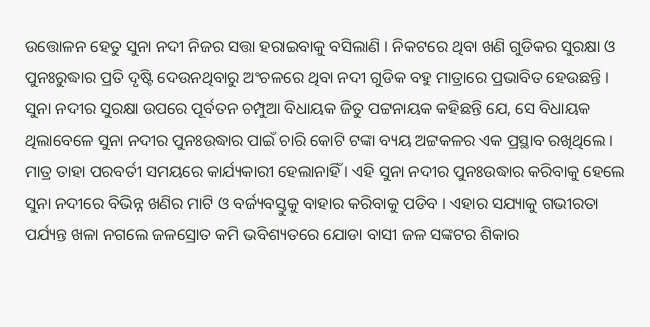ଉତ୍ତୋଳନ ହେତୁ ସୁନା ନଦୀ ନିଜର ସତ୍ତା ହରାଇବାକୁ ବସିଲାଣି । ନିକଟରେ ଥିବା ଖଣି ଗୁଡିକର ସୁରକ୍ଷା ଓ ପୁନଃରୁଦ୍ଧାର ପ୍ରତି ଦୃଷ୍ଟି ଦେଉନଥିବାରୁ ଅଂଚଳରେ ଥିବା ନଦୀ ଗୁଡିକ ବହୁ ମାତ୍ରାରେ ପ୍ରଭାବିତ ହେଉଛନ୍ତି । ସୁନା ନଦୀର ସୁରକ୍ଷା ଉପରେ ପୂର୍ବତନ ଚମ୍ପୁଆ ବିଧାୟକ ଜିତୁ ପଟ୍ଟନାୟକ କହିଛନ୍ତି ଯେ, ସେ ବିଧାୟକ ଥିଲାବେଳେ ସୁନା ନଦୀର ପୁନଃଉଦ୍ଧାର ପାଇଁ ଚାରି କୋଟି ଟଙ୍କା ବ୍ୟୟ ଅଟ୍ଟକଳର ଏକ ପ୍ରସ୍ଥାବ ରଖିଥିଲେ । ମାତ୍ର ତାହା ପରବର୍ତୀ ସମୟରେ କାର୍ଯ୍ୟକାରୀ ହେଲାନାହିଁ । ଏହି ସୁନା ନଦୀର ପୁନଃଉଦ୍ଧାର କରିବାକୁ ହେଲେ ସୁନା ନଦୀରେ ବିଭିନ୍ନ ଖଣିର ମାଟି ଓ ବର୍ଜ୍ୟବସ୍ତୁକୁ ବାହାର କରିବାକୁ ପଡିବ । ଏହାର ସଯ୍ୟାକୁ ଗଭୀରତା ପର୍ଯ୍ୟନ୍ତ ଖଳା ନଗଲେ ଜଳସ୍ରୋତ କମି ଭବିଶ୍ୟତରେ ଯୋଡା ବାସୀ ଜଳ ସଙ୍କଟର ଶିକାର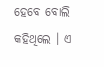ହେବେ ବୋଲି କହିଥିଲେ । ଏ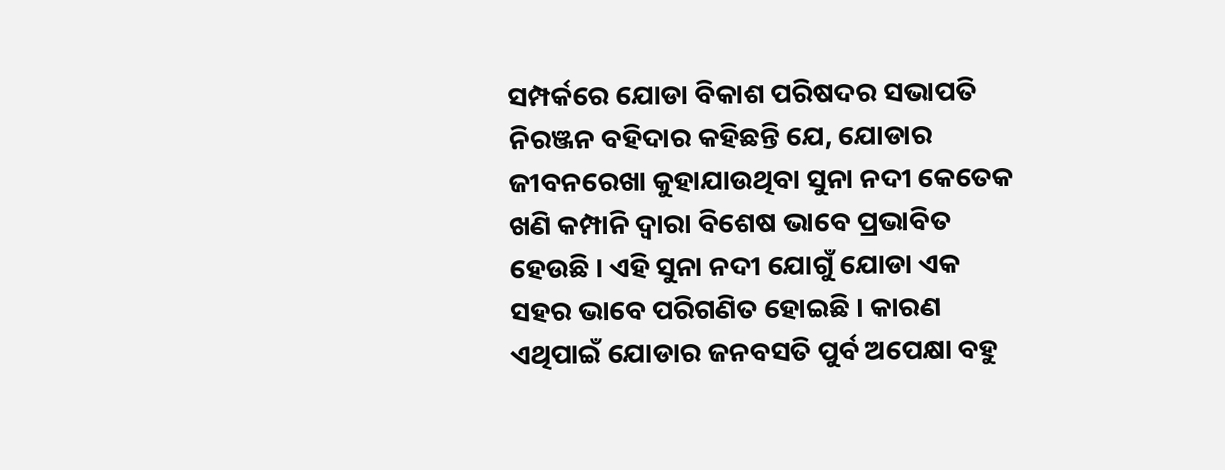ସମ୍ପର୍କରେ ଯୋଡା ବିକାଶ ପରିଷଦର ସଭାପତି ନିରଞ୍ଜନ ବହିଦାର କହିଛନ୍ତି ଯେ, ଯୋଡାର ଜୀବନରେଖା କୁହାଯାଉଥିବା ସୁନା ନଦୀ କେତେକ ଖଣି କମ୍ପାନି ଦ୍ୱାରା ବିଶେଷ ଭାବେ ପ୍ରଭାବିତ ହେଉଛି । ଏହି ସୁନା ନଦୀ ଯୋଗୁଁ ଯୋଡା ଏକ ସହର ଭାବେ ପରିଗଣିତ ହୋଇଛି । କାରଣ ଏଥିପାଇଁ ଯୋଡାର ଜନବସତି ପୁର୍ବ ଅପେକ୍ଷା ବହୁ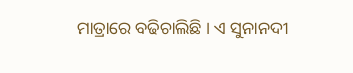ମାତ୍ରାରେ ବଢିଚାଲିଛି । ଏ ସୁନାନଦୀ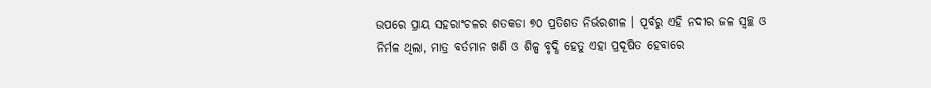ଉପରେ ପ୍ରାୟ ସହରାଂଚଳର ଶତକଡା ୭୦ ପ୍ରତିଶତ ନିର୍ଭରଶୀଳ । ପୂର୍ବରୁ ଏହି ନଦୀର ଜଳ ସ୍ୱଚ୍ଛ ଓ ନିର୍ମଳ ଥିଲା, ମାତ୍ର ବର୍ତମାନ ଖଣି ଓ ଶିଳ୍ପ ବୃଦ୍ଧି ହେତୁ ଏହା ପ୍ରଦୂଷିତ ହେବାରେ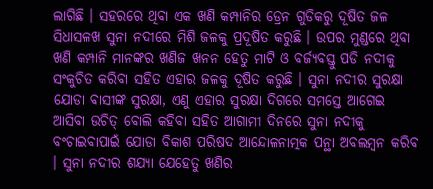ଲାଗିଛି । ସହରରେ ଥିବା ଏକ ଖଣି କମ୍ପାନିର ଡ୍ରେନ ଗୁଡିକରୁ ଦୂଷିତ ଜଳ ସିଧାସଳଖ ସୁନା ନଦୀରେ ମିଶି ଜଳକୁ ପ୍ରଦୂଷିତ କରୁଛି । ଉପର ମୁଣ୍ଡରେ ଥିବା ଖଣି କମ୍ପାନି ମାନଙ୍କର ଖଣିଜ ଖନନ ହେତୁ ମାଟି ଓ ବର୍ଜ୍ୟବସ୍ତୁ ପଡି ନଦୀକୁ ସଂକୁଚିତ କରିବା ସହିତ ଏହାର ଜଳକୁ ଦୂଷିତ କରୁଛି । ସୁନା ନଦୀର ସୁରକ୍ଷା ଯୋଡା ବାସୀଙ୍କ ସୁରକ୍ଷା, ଏଣୁ ଏହାର ସୁରକ୍ଷା ଦିଗରେ ସମସ୍ତେ ଆଗେଇ ଆସିବା ଉଚିତ୍ ବୋଲି କହିବା ସହିତ ଆଗାମୀ ଦିନରେ ସୁନା ନଦୀକୁ ବଂଚାଇବାପାଇଁ ଯୋଡା ବିକାଶ ପରିଷଦ ଆନ୍ଦୋଳନାତ୍ମକ ପନ୍ଥା ଅବଲମ୍ବନ କରିବ । ସୁନା ନଦୀର ଶଯ୍ୟା ଯେହେତୁ ଖଣିର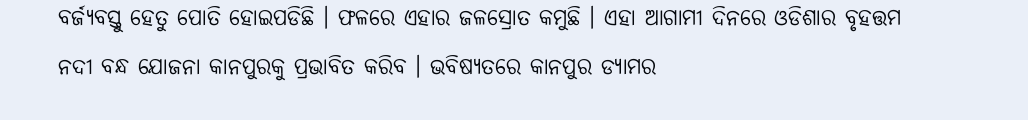ବର୍ଜ୍ୟବସ୍ତୁ ହେତୁ ପୋତି ହୋଇପଡିଛି । ଫଳରେ ଏହାର ଜଳସ୍ରୋତ କମୁଛି । ଏହା ଆଗାମୀ ଦିନରେ ଓଡିଶାର ବୃହତ୍ତମ ନଦୀ ବନ୍ଧ ଯୋଜନା କାନପୁରକୁ ପ୍ରଭାବିତ କରିବ । ଭବିଷ୍ୟତରେ କାନପୁର ଡ୍ୟାମର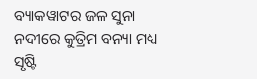ବ୍ୟାକୱାଟର ଜଳ ସୁନା ନଦୀରେ କୁତ୍ରିମ ବନ୍ୟା ମଧ୍ୟ ସୃଷ୍ଟି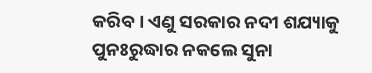କରିବ । ଏଣୁ ସରକାର ନଦୀ ଶଯ୍ୟାକୁ ପୁନଃରୁଦ୍ଧାର ନକଲେ ସୁନା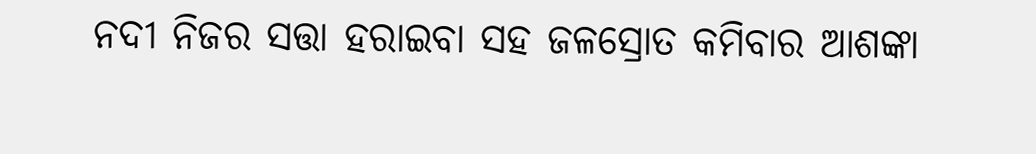ନଦୀ ନିଜର ସତ୍ତା ହରାଇବା ସହ ଜଳସ୍ରୋତ କମିବାର ଆଶଙ୍କା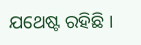ଯଥେଷ୍ଟ ରହିଛି ।